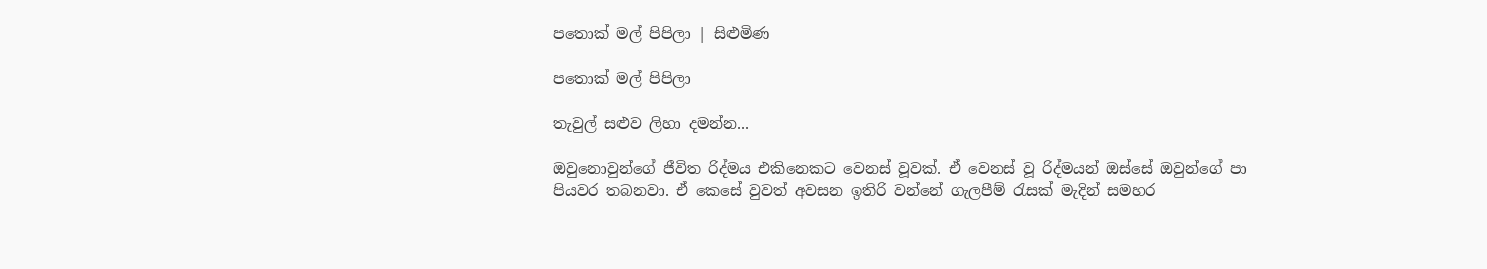පතොක් මල් පිපිලා | සිළුමිණ

පතොක් මල් පිපිලා

තැවුල් සළුව ලිහා දමන්න...

ඔවුනොවුන්ගේ ජීවිත රිද්මය එකිනෙකට වෙනස් වූවක්. ඒ වෙනස් වූ රිද්මයන් ඔස්සේ ඔවුන්ගේ පා පියවර තබනවා. ඒ කෙසේ වුවත් අවසන ඉතිරි වන්නේ ගැලපීම් රැසක් මැදින් සමහර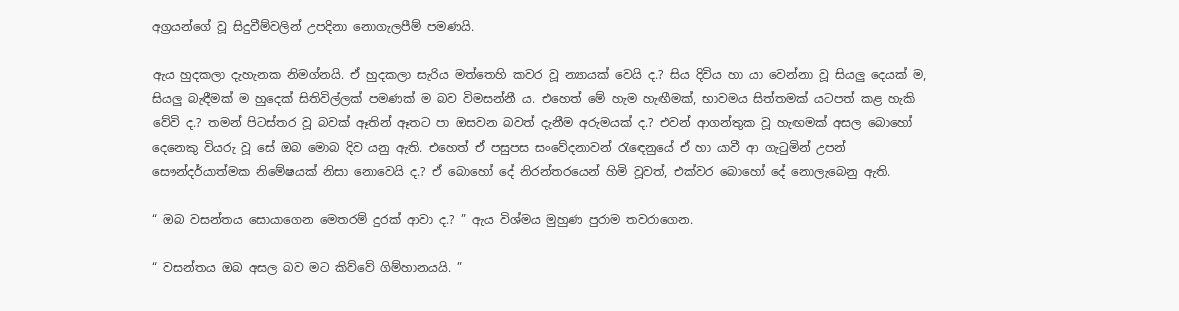අග්‍රයන්ගේ වූ සිදුවීම්වලින් උපදිනා නොගැලපීම් පමණයි.

ඇය හුදකලා දැහැනක නිමග්නයි. ඒ හුදකලා සැරිය මත්තෙහි කවර වූ න්‍යායක් වෙයි ද.? සිය දිවිය හා යා වෙන්නා වූ සියලු දෙයක් ම, සියලු බැඳීමක් ම හුදෙක් සිතිවිල්ලක් පමණක් ම බව විමසන්නී ය. එහෙත් මේ හැම හැඟීමක්, භාවමය සිත්තමක් යටපත් කළ හැකි වේවි ද.? තමන් පිටස්තර වූ බවක් ඈතින් ඈතට පා ඔසවන බවත් දැනීම අරුමයක් ද.? එවන් ආගන්තුක වූ හැඟමක් අසල බොහෝ දෙනෙකු වියරු වූ සේ ඔබ මොබ දිව යනු ඇති. එහෙත් ඒ පසුපස සංවේදනාවන් රැඳෙනුයේ ඒ හා යාවී ආ ගැටුමින් උපන් සෞන්දර්යාත්මක නිමේෂයක් නිසා නොවෙයි ද.? ඒ බොහෝ දේ නිරන්තරයෙන් හිමි වූවත්, එක්වර බොහෝ දේ නොලැබෙනු ඇති.

“ ඔබ වසන්තය සොයාගෙන මෙතරම් දුරක් ආවා ද.? ” ඇය විශ්මය මුහුණ පුරාම තවරාගෙන.

“ වසන්තය ඔබ අසල බව මට කිව්වේ ගිම්හානයයි. ”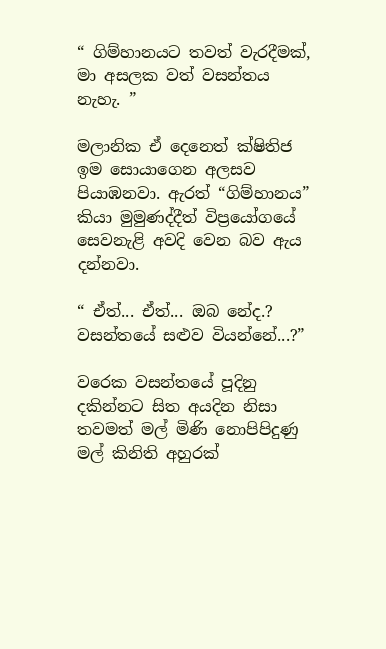“ ගිම්හානයට තවත් වැරදීමක්, මා අසලක වත් වසන්තය නැහැ. ”

මලානික ඒ දෙනෙත් ක්ෂිතිජ ඉම සොයාගෙන අලසව පියාඹනවා. ඇරත් “ගිම්හානය” කියා මුමුණද්දීත් විප්‍රයෝගයේ සෙවනැළි අවදි වෙන බව ඇය දන්නවා.

“ ඒත්... ඒත්... ඔබ නේද.? වසන්තයේ සළුව වියන්නේ...?”

වරෙක වසන්තයේ පූදිනු දකින්නට සිත අයදින නිසා තවමත් මල් මිණි නොපිපිදුණු මල් කිනිති අහුරක්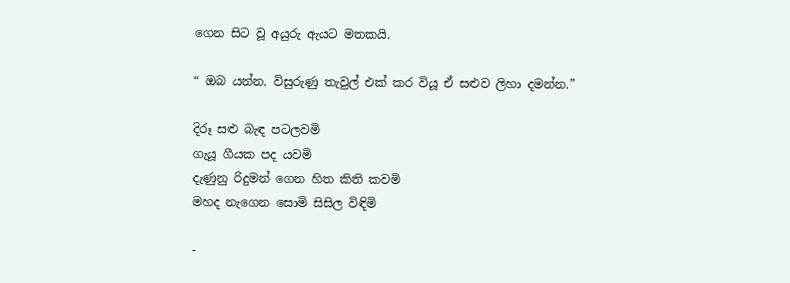ගෙන සිට වූ අයුරු ඇයට මතකයි.

“ ඔබ යන්න. විසුරුණු තැවුල් එක් කර වියූ ඒ සළුව ලිහා දමන්න.”

දිරූ සළු බැඳ පටලවමි
ගැයූ ගීයක පද යවමි
දැණුනු රිදුමන් ගෙන හිත කිති කවමි
මහද නැගෙන සොමි සිසිල විඳිමි

-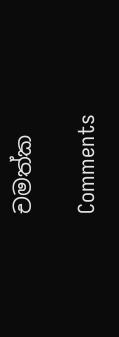චමත්ක

Comments